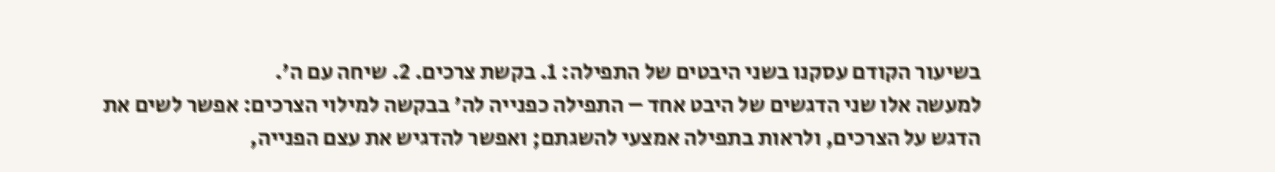בשיעור הקודם עסקנו בשני היבטים של התפילה: 1. בקשת צרכים. 2. שיחה עם ה'.
למעשה אלו שני הדגשים של היבט אחד – התפילה כפנייה לה' בבקשה למילוי הצרכים: אפשר לשים את הדגש על הצרכים, ולראות בתפילה אמצעי להשגתם; ואפשר להדגיש את עצם הפנייה,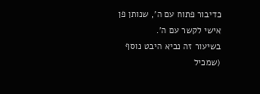כדיבור פתוח עם ה', שנותן פן אישי לקשר עם ה'.
בשיעור זה נביא היבט נוסף (שמכיל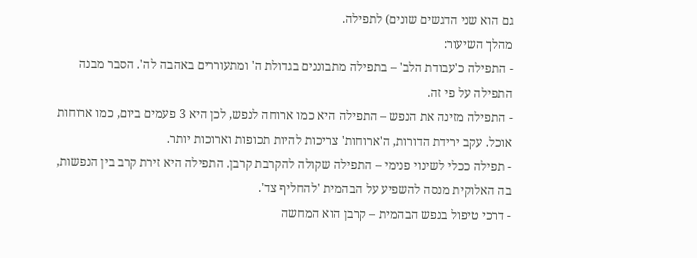גם הוא שני הדגשים שונים) לתפילה.
מהלך השיעור:
- התפילה כ'עבודת הלב' – בתפילה מתבוננים בגדולת ה' ומתעוררים באהבה לה'. הסבר מבנה התפילה על פי זה.
- התפילה מזינה את הנפש – התפילה היא כמו ארוחה לנפש, לכן היא 3 פעמים ביום, כמו ארוחות אוכל. עקב ירידת הדורות, ה'ארוחות' צריכות להיות תכופות וארוכות יותר.
- תפילה ככלי לשינוי פנימי – התפילה שקולה להקרבת קרבן. התפילה היא זירת קרב בין הנפשות, בה האלוקית מנסה להשפיע על הבהמית 'להחליף צד'.
- דרכי טיפול בנפש הבהמית – קרבן הוא המחשה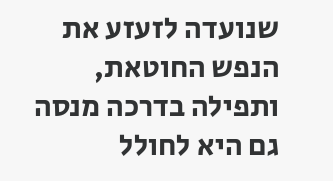שנועדה לזעזע את הנפש החוטאת, ותפילה בדרכה מנסה גם היא לחולל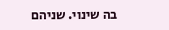בה שינוי. שניהם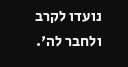נועדו לקרב ולחבר לה'.